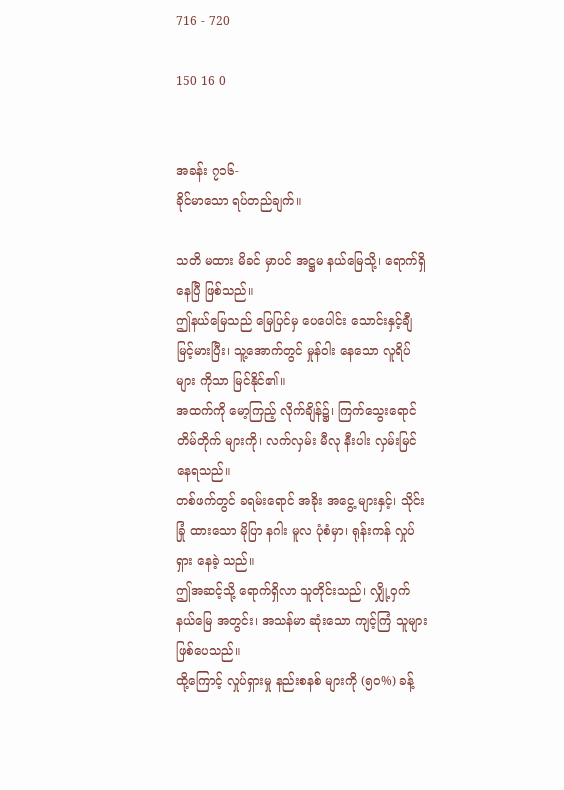716 - 720

150 16 0


အခန်း ၇၁၆-
ခိုင်မာသော ရပ်တည်ချက်။

သတိ မထား မိခင် မှာပင် အဋ္ဌမ နယ်မြေသို့၊ ရောက်ရှိ နေပြီ ဖြစ်သည်။
ဤနယ်မြေသည် မြေပြင်မှ ပေပေါင်း သောင်းနှင့်ချီ မြင့်မားပြီး၊ သူ့အောက်တွင် မှုန်ဝါး နေသော လူရိပ်များ ကိုသာ မြင်နိုင်၏။
အထက်ကို မော့ကြည့် လိုက်ချိန်၌၊ ကြက်သွေးရောင် တိမ်တိုက် များကို၊ လက်လှမ်း မီလု နီးပါး လှမ်းမြင် နေရသည်။
တစ်ဖက်တွင် ခရမ်းရောင် အခိုး အငွေ့ များနှင့်၊ သိုင်းခြုံ ထားသော မိုပြာ နဂါး မူလ ပုံစံမှာ၊ ရုန်းကန် လှုပ်ရှား နေခဲ့ သည်။
ဤအဆင့်သို့ ရောက်ရှိလာ သူတိုင်းသည်၊ လျှို့ဝှက် နယ်မြေ အတွင်း၊ အသန်မာ ဆုံးသော ကျင့်ကြံ သူများ ဖြစ်ပေသည်။
ထို့ကြောင့် လှုပ်ရှားမှု နည်းစနစ် များကို (၅၀%) ခန့်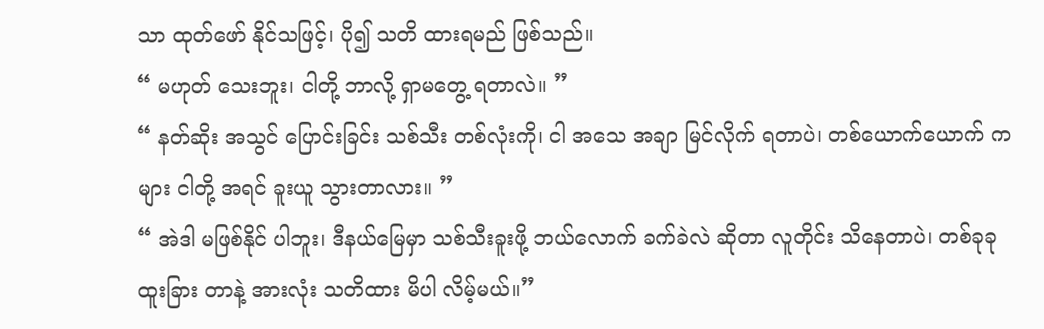သာ ထုတ်ဖော် နိုင်သဖြင့်၊ ပို၍ သတိ ထားရမည် ဖြစ်သည်။
“ မဟုတ် သေးဘူး၊ ငါတို့ ဘာလို့ ရှာမတွေ့ ရတာလဲ။ ”
“ နတ်ဆိုး အသွင် ပြောင်းခြင်း သစ်သီး တစ်လုံးကို၊ ငါ အသေ အချာ မြင်လိုက် ရတာပဲ၊ တစ်ယောက်ယောက် ကများ ငါတို့ အရင် ခူးယူ သွားတာလား။ ”
“ အဲဒါ မဖြစ်နိုင် ပါဘူး၊ ဒီနယ်မြေမှာ သစ်သီးခူးဖို့ ဘယ်လောက် ခက်ခဲလဲ ဆိုတာ လူတိုင်း သိနေတာပဲ၊ တစ်ခုခု ထူးခြား တာနဲ့ အားလုံး သတိထား မိပါ လိမ့်မယ်။”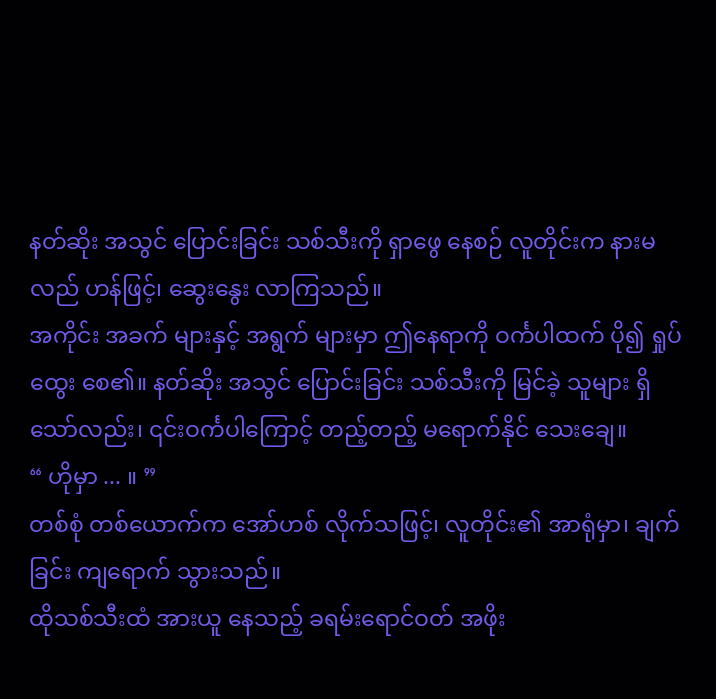နတ်ဆိုး အသွင် ပြောင်းခြင်း သစ်သီးကို ရှာဖွေ နေစဉ် လူတိုင်းက နားမလည် ဟန်ဖြင့်၊ ဆွေးနွေး လာကြသည်။
အကိုင်း အခက် များနှင့် အရွက် များမှာ ဤနေရာကို ဝင်္ကပါထက် ပို၍ ရှုပ်ထွေး စေ၏။ နတ်ဆိုး အသွင် ပြောင်းခြင်း သစ်သီးကို မြင်ခဲ့ သူများ ရှိသော်လည်း၊ ၎င်းဝင်္ကပါကြောင့် တည့်တည့် မရောက်နိုင် သေးချေ။
“ ဟိုမှာ ... ။ ”
တစ်စုံ တစ်ယောက်က အော်ဟစ် လိုက်သဖြင့်၊ လူတိုင်း၏ အာရုံမှာ၊ ချက်ခြင်း ကျရောက် သွားသည်။
ထိုသစ်သီးထံ အားယူ နေသည့် ခရမ်းရောင်ဝတ် အဖိုး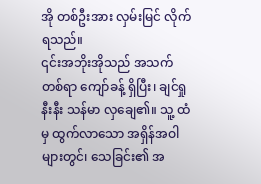အို တစ်ဦးအား လှမ်းမြင် လိုက်ရသည်။
၎င်းအဘိုးအိုသည် အသက် တစ်ရာ ကျော်ခန့် ရှိပြီး၊ ချင်ရှု နီးနီး သန်မာ လှချေ၏။ သူ့ ထံမှ ထွက်လာသော အရှိန်အဝါ များတွင်၊ သေခြင်း၏ အ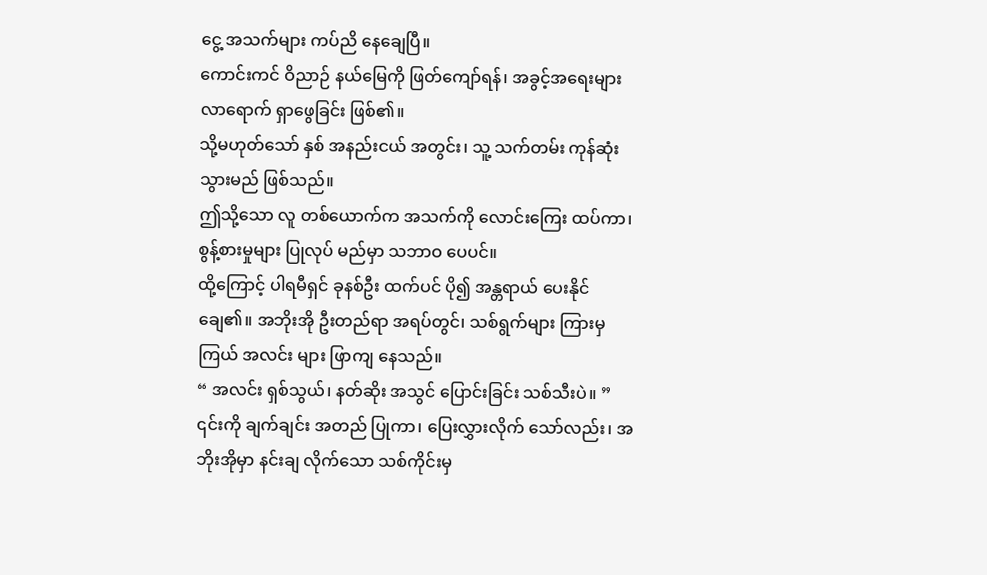ငွေ့ အသက်များ ကပ်ညိ နေချေပြီ။
ကောင်းကင် ဝိညာဉ် နယ်မြေကို ဖြတ်ကျော်ရန်၊ အခွင့်အရေးများ လာရောက် ရှာဖွေခြင်း ဖြစ်၏။
သို့မဟုတ်သော် နှစ် အနည်းငယ် အတွင်း၊ သူ့ သက်တမ်း ကုန်ဆုံး သွားမည် ဖြစ်သည်။
ဤသို့သော လူ တစ်ယောက်က အသက်ကို လောင်းကြေး ထပ်ကာ၊ စွန့်စားမှုများ ပြုလုပ် မည်မှာ သဘာဝ ပေပင်။
ထို့ကြောင့် ပါရမီရှင် ခုနစ်ဦး ထက်ပင် ပို၍ အန္တရာယ် ပေးနိုင် ချေ၏။ အဘိုးအို ဦးတည်ရာ အရပ်တွင်၊ သစ်ရွက်များ ကြားမှ ကြယ် အလင်း များ ဖြာကျ နေသည်။
“ အလင်း ရှစ်သွယ်၊ နတ်ဆိုး အသွင် ပြောင်းခြင်း သစ်သီးပဲ။ ”
၎င်းကို ချက်ချင်း အတည် ပြုကာ၊ ပြေးလွှားလိုက် သော်လည်း၊ အဘိုးအိုမှာ နင်းချ လိုက်သော သစ်ကိုင်းမှ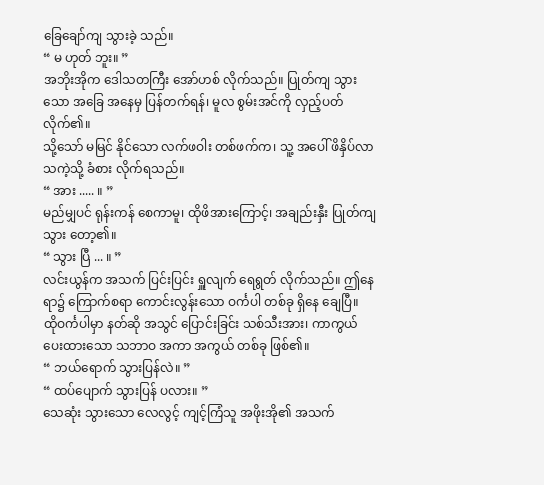ခြေချော်ကျ သွားခဲ့ သည်။
“ မ ဟုတ် ဘူး။ ”
အဘိုးအိုက ဒေါသတကြီး အော်ဟစ် လိုက်သည်။ ပြုတ်ကျ သွားသော အခြေ အနေမှ ပြန်တက်ရန်၊ မူလ စွမ်းအင်ကို လှည့်ပတ် လိုက်၏။
သို့သော် မမြင် နိုင်သော လက်ဖဝါး တစ်ဖက်က၊ သူ့ အပေါ် ဖိနှိပ်လာ သကဲ့သို့ ခံစား လိုက်ရသည်။
“ အား ..... ။ ”
မည်မျှပင် ရုန်းကန် စေကာမူ၊ ထိုဖိအားကြောင့်၊ အချည်းနှီး ပြုတ်ကျ သွား တော့၏။
“ သွား ပြီ ... ။ ”
လင်းယွန်က အသက် ပြင်းပြင်း ရှူလျက် ရေရွတ် လိုက်သည်။ ဤနေရာ၌ ကြောက်စရာ ကောင်းလွန်းသော ဝင်္ကပါ တစ်ခု ရှိနေ ချေပြီ။
ထိုဝင်္ကပါမှာ နတ်ဆို အသွင် ပြောင်းခြင်း သစ်သီးအား၊ ကာကွယ် ပေးထားသော သဘာဝ အကာ အကွယ် တစ်ခု ဖြစ်၏။
“ ဘယ်ရောက် သွားပြန်လဲ။ ”
“ ထပ်ပျောက် သွားပြန် ပလား။ ”
သေဆုံး သွားသော လေလွင့် ကျင့်ကြံသူ အဖိုးအို၏ အသက်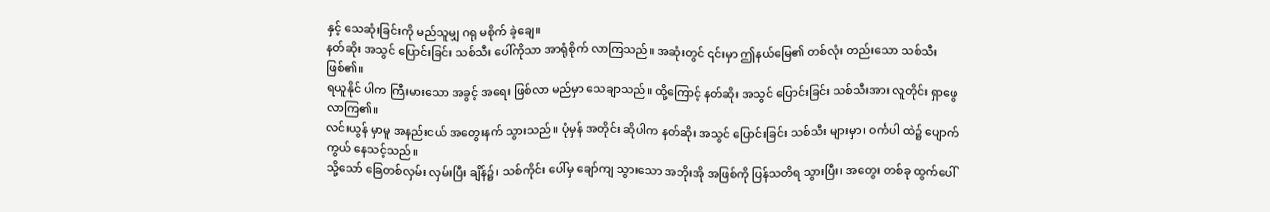နှင့် သေဆုံးခြင်းကို မည်သူမျှ ဂရု မစိုက် ခဲ့ချေ။
နတ်ဆိုး အသွင် ပြောင်းခြင်း သစ်သီး ပေါ်ကိုသာ အာရုံစိုက် လာကြသည်။ အဆုံးတွင် ၎င်းမှာ ဤနယ်မြေ၏ တစ်လုံး တည်းသော သစ်သီး ဖြစ်၏။
ရယူနိုင် ပါက ကြီးမားသော အခွင့် အရေး ဖြစ်လာ မည်မှာ သေချာသည်။ ထို့ကြောင့် နတ်ဆိုး အသွင် ပြောင်းခြင်း သစ်သီးအား လူတိုင်း ရှာဖွေ လာကြ၏။
လင်းယွန် မှာမူ အနည်းငယ် အတွေးနက် သွားသည်။ ပုံမှန် အတိုင်း ဆိုပါက နတ်ဆိုး အသွင် ပြောင်းခြင်း သစ်သီး များမှာ၊ ဝင်္ကပါ ထဲ၌ ပျောက်ကွယ် နေသင့်သည်။
သို့သော် ခြေတစ်လှမ်း လှမ်းပြီး ချိန်၌၊ သစ်ကိုင်း ပေါ်မှ ချော်ကျ သွားသော အဘိုးအို အဖြစ်ကို ပြန်သတိရ သွားပြီး၊ အတွေး တစ်ခု ထွက်ပေါ်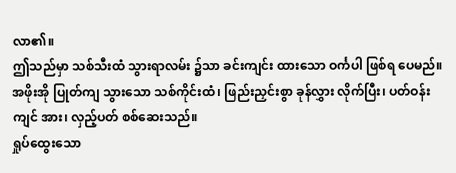လာ၏။
ဤသည်မှာ သစ်သီးထံ သွားရာလမ်း ၌သာ ခင်းကျင်း ထားသော ဝင်္ကပါ ဖြစ်ရ ပေမည်။
အဖိုးအို ပြုတ်ကျ သွားသော သစ်ကိုင်းထံ၊ ဖြည်းညှင်းစွာ ခုန်လွှား လိုက်ပြီး၊ ပတ်ဝန်းကျင် အား၊ လှည့်ပတ် စစ်ဆေးသည်။
ရှုပ်ထွေးသော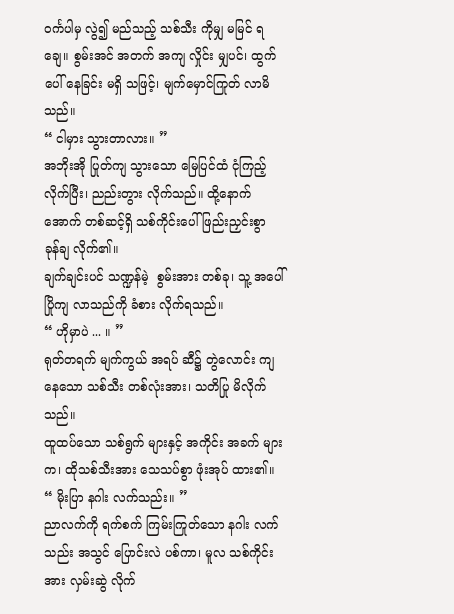ဝင်္ကပါမှ လွဲ၍ မည်သည့် သစ်သီး ကိုမျှ မမြင် ရချေ။ စွမ်းအင် အတက် အကျ လှိုင်း မျှပင်၊ ထွက်ပေါ် နေခြင်း မရှိ သဖြင့်၊ မျက်မှောင်ကြုတ် လာမိသည်။
“ ငါမှား သွားတာလား။ ”
အဘိုးအို ပြုတ်ကျ သွားသော မြေပြင်ထံ ငုံကြည့် လိုက်ပြီး၊ ညည်းတွား လိုက်သည်။ ထို့နောက် အောက် တစ်ဆင့်ရှိ သစ်ကိုင်းပေါ် ဖြည်းညှင်းစွာ ခုန်ချ လိုက်၏။
ချက်ချင်းပင် သဏ္ဍန်မဲ့  စွမ်းအား တစ်ခု၊ သူ့ အပေါ် ပြိုကျ လာသည်ကို ခံစား လိုက်ရသည်။
“ ဟိုမှာပဲ ... ။ ”
ရုတ်တရက် မျက်ကွယ် အရပ် ဆီ၌ တွဲလောင်း ကျနေသော သစ်သီး တစ်လုံးအား၊ သတိပြု မိလိုက်သည်။
ထူထပ်သော သစ်ရွက် များနှင့် အကိုင်း အခက် များက၊ ထိုသစ်သီးအား သေသပ်စွာ ဖုံးအုပ် ထား၏။
“ မိုးပြာ နဂါး လက်သည်း။ ”
ညာလက်ကို ရက်စက် ကြမ်းကြုတ်သော နဂါး လက်သည်း အသွင် ပြောင်းလဲ ပစ်ကာ၊ မူလ သစ်ကိုင်းအား လှမ်းဆွဲ လိုက်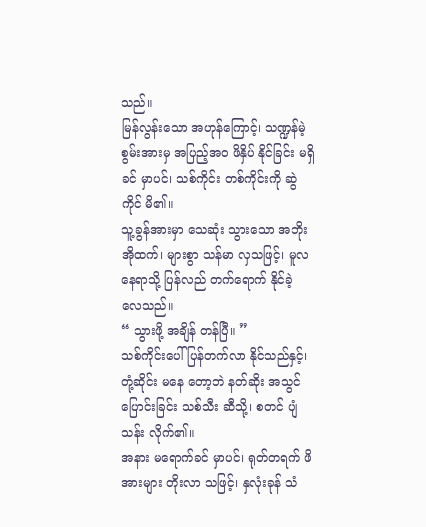သည်။
မြန်လွန်းသော အဟုန်ကြောင့်၊ သဏ္ဍန်မဲ့  စွမ်းအားမှ အပြည့်အဝ ဖိနှိပ် နိုင်ခြင်း မရှိခင် မှာပင်၊ သစ်ကိုင်း တစ်ကိုင်းကို ဆွဲကိုင် မိ၏။
သူ့ခွန်အားမှာ သေဆုံး သွားသော အဘိုးအိုထက်၊ များစွာ သန်မာ လှသဖြင့်၊ မူလ နေရာသို့ ပြန်လည် တက်ရောက် နိုင်ခဲ့ လေသည်။
“ သွားဖို့ အချိန် တန်ပြီ။ ”
သစ်ကိုင်းပေါ် ပြန်တက်လာ နိုင်သည်နှင့်၊ တုံ့ဆိုင်း မနေ တော့ဘဲ နတ်ဆိုး အသွင် ပြောင်းခြင်း သစ်သီး ဆီသို့၊ စတင် ပျံသန်း လိုက်၏။
အနား မရောက်ခင် မှာပင်၊ ရုတ်တရက် ဖိအားများ တိုးလာ သဖြင့်၊ နှလုံးခုန် သံ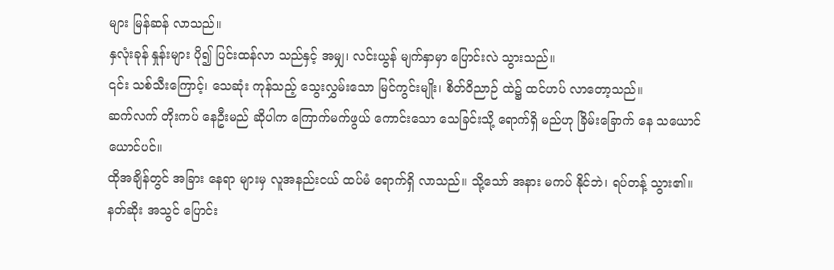များ မြန်ဆန် လာသည်။
နှလုံးခုန် နှုန်းများ ပို၍ ပြင်းထန်လာ သည်နှင့် အမျှ၊ လင်းယွန် မျက်နှာမှာ ပြောင်းလဲ သွားသည်။
၎င်း သစ်သီးကြောင့်၊ သေဆုံး ကုန်သည့် သွေးလွှမ်းသော မြင်ကွင်းမျိုး၊ စိတ်ဝိညာဉ် ထဲ၌ ထင်ဟပ် လာတော့သည်။
ဆက်လက် တိုးကပ် နေဦးမည် ဆိုပါက ကြောက်မက်ဖွယ် ကောင်းသော သေခြင်းသို့ ရောက်ရှိ မည်ဟု ခြိမ်းခြောက် နေ သယောင် ယောင်ပင်။
ထိုအချိန်တွင် အခြား နေရာ များမှ လူအနည်းငယ် ထပ်မံ ရောက်ရှိ လာသည်။ သို့သော် အနား မကပ် နိုင်ဘဲ၊ ရပ်တန့် သွား၏။
နတ်ဆိုး အသွင် ပြောင်း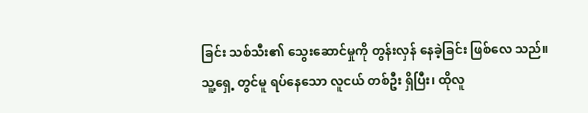ခြင်း သစ်သီး၏ သွေးဆောင်မှုကို တွန်းလှန် နေခဲ့ခြင်း ဖြစ်လေ သည်။
သူ့ရှေ့ တွင်မူ ရပ်နေသော လူငယ် တစ်ဦး ရှိပြီး၊ ထိုလူ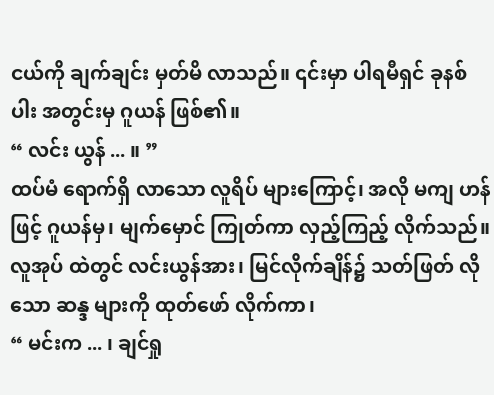ငယ်ကို ချက်ချင်း မှတ်မိ လာသည်။ ၎င်းမှာ ပါရမီရှင် ခုနစ်ပါး အတွင်းမှ ဂူယန် ဖြစ်၏။
“ လင်း ယွန် ... ။ ”
ထပ်မံ ရောက်ရှိ လာသော လူရိပ် များကြောင့်၊ အလို မကျ ဟန်ဖြင့် ဂူယန်မှ၊ မျက်မှောင် ကြုတ်ကာ လှည့်ကြည့် လိုက်သည်။
လူအုပ် ထဲတွင် လင်းယွန်အား၊ မြင်လိုက်ချိန်၌ သတ်ဖြတ် လိုသော ဆန္ဒ များကို ထုတ်ဖော် လိုက်ကာ၊
“ မင်းက ... ၊ ချင်ရှု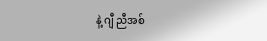နဲ့ ဂျီ ညီအစ်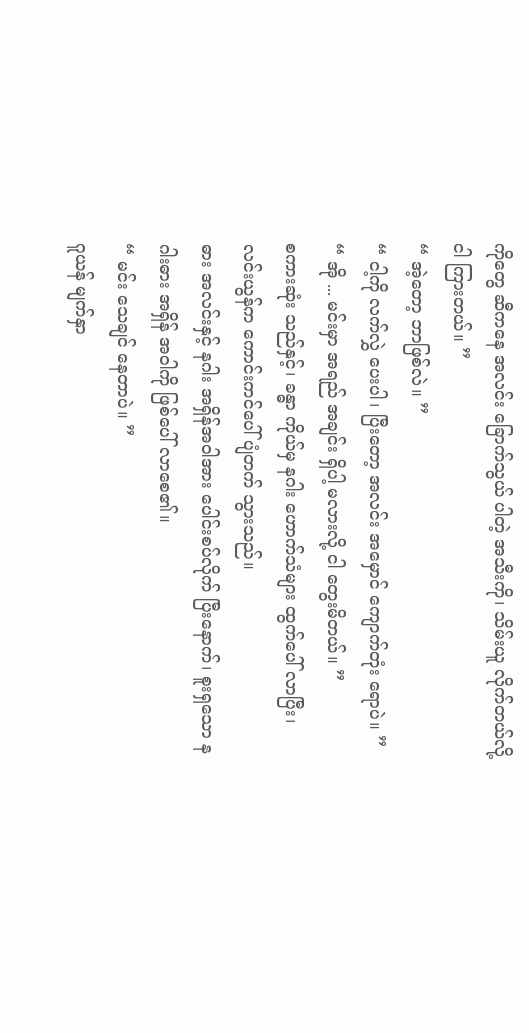ကိုတွေ ဆီကနေ အလင်း ခြောက်သွယ် ပါတဲ့ အသီးကို၊ သိမ်းယူ လိုက်တယ်လို့ ငါ ကြားတယ်။ ”
“ အဲ့တော့ ဘာဖြစ်လဲ။ ”
“ ငါ့ကို လက်လွှဲ ပေးပါ၊ ပြီးတော့ အလင်း အမှောင် ကျောက်တုံး ရောပဲ။ ”
“ အို ... မင်းမှာ အရည် အချင်း ရှိပါ့ မလားလို့ ငါ တွေးမိတယ်။ ”
စကားဆုံး သည်နှင့်၊ ခန္ဓာ ကိုယ်မှ နဂါး ဟောက်သံများ ထွက်ပေါ် လာပြီး၊ လင်းယွန်က ကောင်းကင်ပေါ် ပျံတက် သွားသည်။
ဓား အလင်းနှင့် နဂါး အရှိန်အဝါအား ပေါင်းစပ်လိုက် ပြီးနောက်၊ စူးရှသော နဂါးဓား အရှိန် အဝါကို ဖြစ်ပေါ် လာစေ၏။
“ မင်း သေချင် နေတာပဲ။ ”
ဂူယန် မျက်နှာ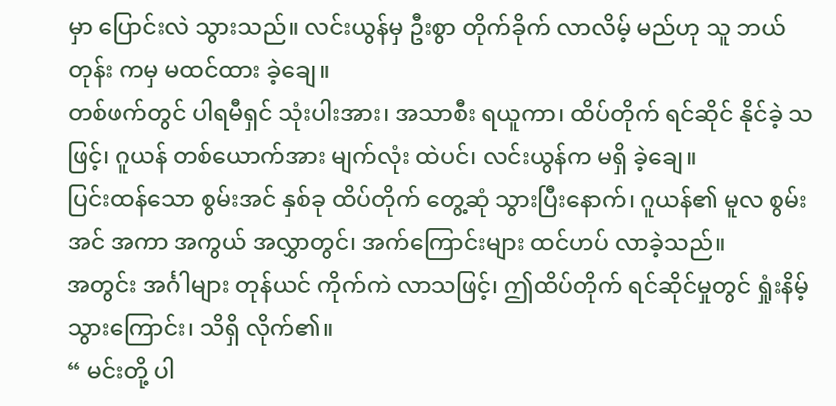မှာ ပြောင်းလဲ သွားသည်။ လင်းယွန်မှ ဦးစွာ တိုက်ခိုက် လာလိမ့် မည်ဟု သူ ဘယ်တုန်း ကမှ မထင်ထား ခဲ့ချေ။
တစ်ဖက်တွင် ပါရမီရှင် သုံးပါးအား၊ အသာစီး ရယူကာ၊ ထိပ်တိုက် ရင်ဆိုင် နိုင်ခဲ့ သဖြင့်၊ ဂူယန် တစ်ယောက်အား မျက်လုံး ထဲပင်၊ လင်းယွန်က မရှိ ခဲ့ချေ။
ပြင်းထန်သော စွမ်းအင် နှစ်ခု ထိပ်တိုက် တွေ့ဆုံ သွားပြီးနောက်၊ ဂူယန်၏ မူလ စွမ်းအင် အကာ အကွယ် အလွှာတွင်၊ အက်ကြောင်းများ ထင်ဟပ် လာခဲ့သည်။
အတွင်း အင်္ဂါများ တုန်ယင် ကိုက်ကဲ လာသဖြင့်၊ ဤထိပ်တိုက် ရင်ဆိုင်မှုတွင် ရှုံးနိမ့် သွားကြောင်း၊ သိရှိ လိုက်၏။
“ မင်းတို့ ပါ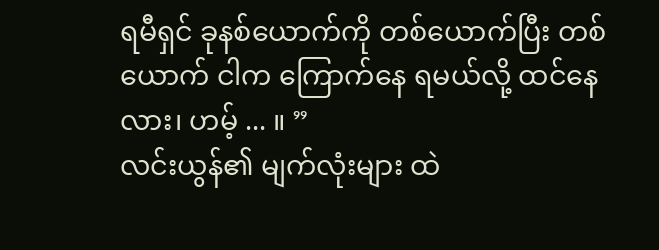ရမီရှင် ခုနစ်ယောက်ကို တစ်ယောက်ပြီး တစ်ယောက် ငါက ကြောက်နေ ရမယ်လို့ ထင်နေလား၊ ဟမ့် ... ။ ”
လင်းယွန်၏ မျက်လုံးများ ထဲ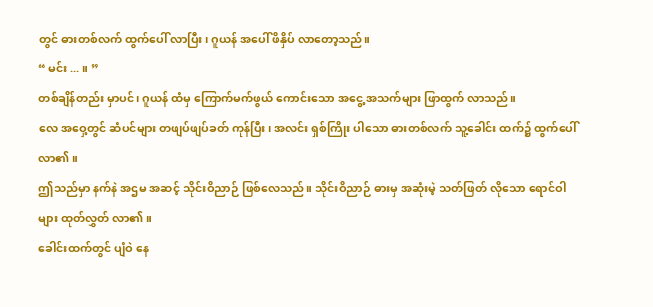တွင် ဓားတစ်လက် ထွက်ပေါ် လာပြီး၊ ဂူယန် အပေါ် ဖိနှိပ် လာတော့သည်။
“ မင်း ... ။ ”
တစ်ချိန်တည်း မှာပင်၊ ဂူယန် ထံမှ ကြောက်မက်ဖွယ် ကောင်းသော အငွေ့ အသက်များ ဖြာထွက် လာသည်။
လေ အဝှေ့တွင် ဆံပင်များ တဖျပ်ဖျပ်ခတ် ကုန်ပြီး၊ အလင်း ရှစ်ကြိုး ပါသော ဓားတစ်လက် သူ့ခေါင်း ထက်၌ ထွက်ပေါ် လာ၏။
ဤသည်မှာ နက်နဲ အဌမ အဆင့် သိုင်းဝိညာဉ် ဖြစ်လေသည်။ သိုင်းဝိညာဉ် ဓားမှ အဆုံးမဲ့ သတ်ဖြတ် လိုသော ရောင်ဝါများ ထုတ်လွှတ် လာ၏။
ခေါင်းထက်တွင် ပျံဝဲ နေ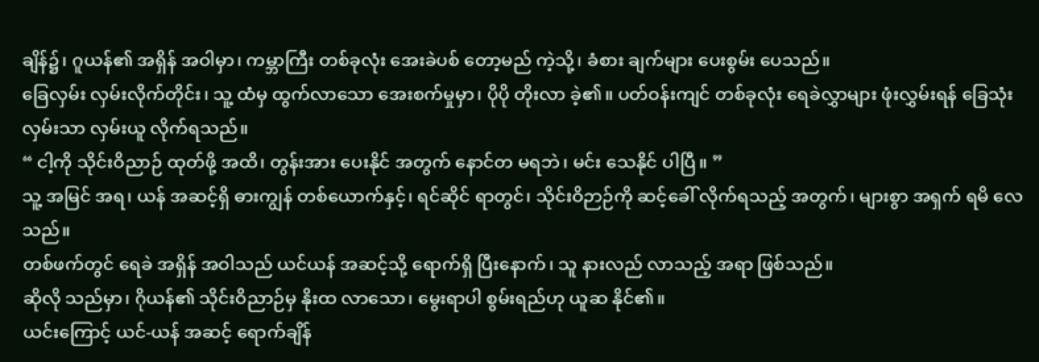ချိန်၌၊ ဂူယန်၏ အရှိန် အဝါမှာ၊ ကမ္ဘာကြီး တစ်ခုလုံး အေးခဲပစ် တော့မည် ကဲ့သို့၊ ခံစား ချက်များ ပေးစွမ်း ပေသည်။
ခြေလှမ်း လှမ်းလိုက်တိုင်း၊ သူ့ ထံမှ ထွက်လာသော အေးစက်မှုမှာ၊ ပိုပို တိုးလာ ခဲ့၏။ ပတ်ဝန်းကျင် တစ်ခုလုံး ရေခဲလွှာများ ဖုံးလွှမ်းရန် ခြေသုံး လှမ်းသာ လှမ်းယူ လိုက်ရသည်။
“ ငါ့ကို သိုင်းဝိညာဉ် ထုတ်ဖို့ အထိ၊ တွန်းအား ပေးနိုင် အတွက် နောင်တ မရဘဲ၊ မင်း သေနိုင် ပါပြီ။ ”
သူ့ အမြင် အရ၊ ယန် အဆင့်ရှိ ဓားကျွန် တစ်ယောက်နှင့်၊ ရင်ဆိုင် ရာတွင်၊ သိုင်းဝိဉာဉ်ကို ဆင့်ခေါ် လိုက်ရသည့် အတွက်၊ များစွာ အရှက် ရမိ လေသည်။
တစ်ဖက်တွင် ရေခဲ အရှိန် အဝါသည် ယင်ယန် အဆင့်သို့ ရောက်ရှိ ပြီးနောက်၊ သူ နားလည် လာသည့် အရာ ဖြစ်သည်။
ဆိုလို သည်မှာ၊ ဂိုယန်၏ သိုင်းဝိညာဉ်မှ နိုးထ လာသော၊ မွေးရာပါ စွမ်းရည်ဟု ယူဆ နိုင်၏။
ယင်းကြောင့် ယင်-ယန် အဆင့် ရောက်ချိန်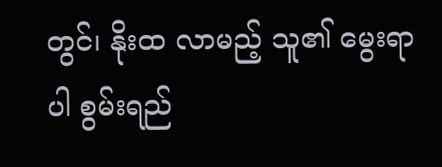တွင်၊ နိုးထ လာမည့် သူ၏ မွေးရာပါ စွမ်းရည်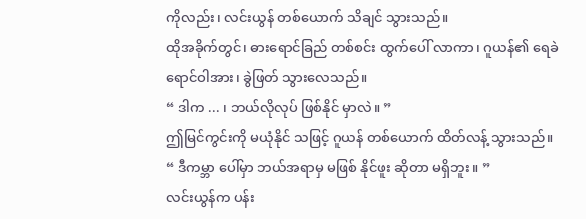ကိုလည်း၊ လင်းယွန် တစ်ယောက် သိချင် သွားသည်။
ထိုအခိုက်တွင်၊ ဓားရောင်ခြည် တစ်စင်း ထွက်ပေါ် လာကာ၊ ဂူယန်၏ ရေခဲ ရောင်ဝါအား၊ ခွဲဖြတ် သွားလေသည်။
“ ဒါက ... ၊ ဘယ်လိုလုပ် ဖြစ်နိုင် မှာလဲ။ ”
ဤမြင်ကွင်းကို မယုံနိုင် သဖြင့် ဂူယန် တစ်ယောက် ထိတ်လန့် သွားသည်။
“ ဒီကမ္ဘာ ပေါ်မှာ ဘယ်အရာမှ မဖြစ် နိုင်ဖူး ဆိုတာ မရှိဘူး။ ”
လင်းယွန်က ပန်း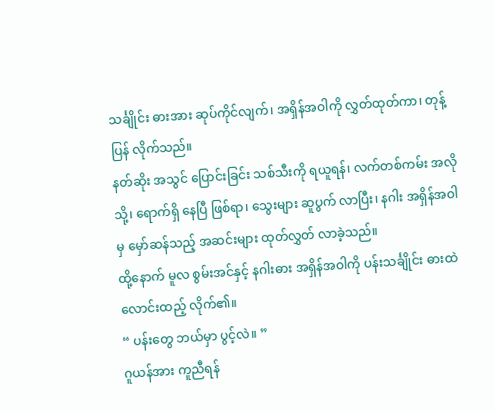သင်္ချိုင်း ဓားအား ဆုပ်ကိုင်လျက်၊ အရှိန်အဝါကို လွှတ်ထုတ်ကာ၊ တုန့်ပြန် လိုက်သည်။
နတ်ဆိုး အသွင် ပြောင်းခြင်း သစ်သီးကို ရယူရန်၊ လက်တစ်ကမ်း အလိုသို့၊ ရောက်ရှိ နေပြီ ဖြစ်ရာ၊ သွေးများ ဆူပွက် လာပြီး၊ နဂါး အရှိန်အဝါမှ မှော်ဆန်သည့် အဆင်းများ ထုတ်လွှတ် လာခဲ့သည်။
ထို့နောက် မူလ စွမ်းအင်နှင့် နဂါးဓား အရှိန်အဝါကို ပန်းသင်္ချိုင်း ဓားထဲ လောင်းထည့် လိုက်၏။
“ ပန်းတွေ ဘယ်မှာ ပွင့်လဲ။ ”
ဂူယန်အား ကူညီရန်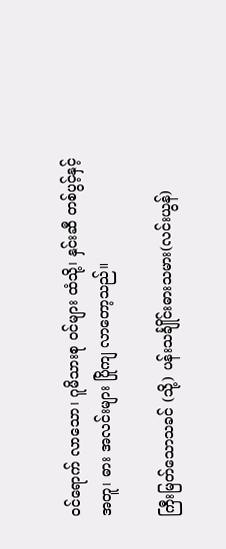ဝင်ရောက် လာသော၊ ဂူမိသားစု ဝင်များ ထံသို့၊ နှင်းဆီ တစ်ပွင့်နှင့် အတူ၊ ဓား အလင်းများ ပြိုကျ လာတော့သည်။

ကြီးမြတ်သောသခင် (သို့) ပန်းသင်္ချိုင်းဓားသမား(လင်းယွန်)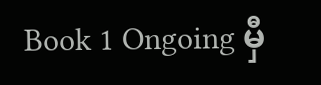Book 1 Ongoing မှီ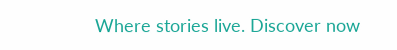Where stories live. Discover now